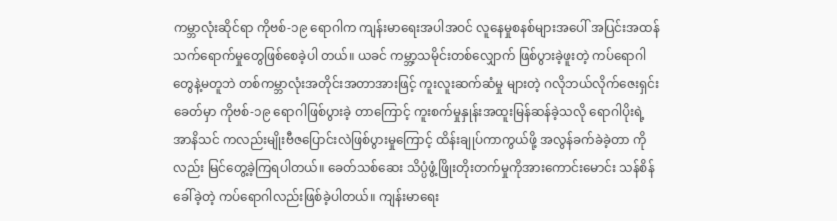ကမ္ဘာလုံးဆိုင်ရာ ကိုဗစ်-၁၉ ရောဂါက ကျန်းမာရေးအပါအဝင် လူနေမှုစနစ်များအပေါ် အပြင်းအထန် သက်ရောက်မှုတွေဖြစ်စေခဲ့ပါ တယ်။ ယခင် ကမ္ဘာ့သမိုင်းတစ်လျှောက် ဖြစ်ပွားခဲ့ဖူးတဲ့ ကပ်ရောဂါ တွေနဲ့မတူဘဲ တစ်ကမ္ဘာလုံးအတိုင်းအတာအားဖြင့် ကူးလူးဆက်ဆံမှု များတဲ့ ဂလိုဘယ်လိုက်ဇေးရှင်း ခေတ်မှာ ကိုဗစ်-၁၉ ရောဂါဖြစ်ပွားခဲ့ တာကြောင့် ကူးစက်မှုနှုန်းအထူးမြန်ဆန်ခဲ့သလို ရောဂါပိုးရဲ့ အာနိသင် ကလည်းမျိုးဗီဇပြောင်းလဲဖြစ်ပွားမှုကြောင့် ထိန်းချုပ်ကာကွယ်ဖို့ အလွန်ခက်ခဲခဲ့တာ ကိုလည်း မြင်တွေ့ခဲ့ကြရပါတယ်။ ခေတ်သစ်ဆေး သိပ္ပံဖွံ့ဖြိုးတိုးတက်မှုကိုအားကောင်းမောင်း သန်စိန်ခေါ်ခဲ့တဲ့ ကပ်ရောဂါလည်းဖြစ်ခဲ့ပါတယ်။ ကျန်းမာရေး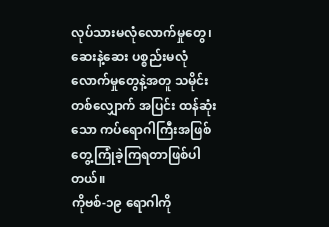လုပ်သားမလုံလောက်မှုတွေ၊ ဆေးနဲ့ဆေး ပစ္စည်းမလုံလောက်မှုတွေနဲ့အတူ သမိုင်းတစ်လျှောက် အပြင်း ထန်ဆုံးသော ကပ်ရောဂါကြီးအဖြစ် တွေ့ကြုံခဲ့ကြရတာဖြစ်ပါတယ်။
ကိုဗစ်-၁၉ ရောဂါကို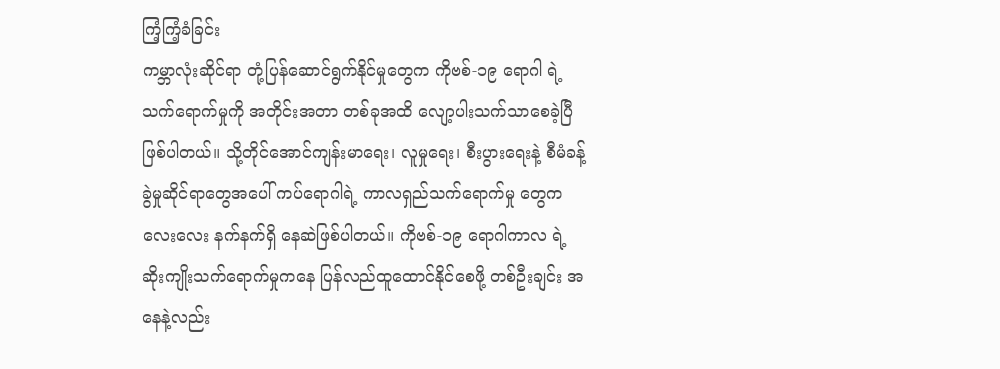ကြံ့ကြံ့ခံခြင်း
ကမ္ဘာလုံးဆိုင်ရာ တုံ့ပြန်ဆောင်ရွက်နိုင်မှုတွေက ကိုဗစ်-၁၉ ရောဂါ ရဲ့သက်ရောက်မှုကို အတိုင်းအတာ တစ်ခုအထိ လျော့ပါးသက်သာစေခဲ့ပြီဖြစ်ပါတယ်။ သို့တိုင်အောင်ကျန်းမာရေး၊ လူမှုရေး၊ စီးပွားရေးနဲ့ စီမံခန့်ခွဲမှုဆိုင်ရာတွေအပေါ် ကပ်ရောဂါရဲ့ ကာလရှည်သက်ရောက်မှု တွေက လေးလေး နက်နက်ရှိ နေဆဲဖြစ်ပါတယ်။ ကိုဗစ်-၁၉ ရောဂါကာလ ရဲ့ ဆိုးကျိုးသက်ရောက်မှုကနေ ပြန်လည်ထူထောင်နိုင်စေဖို့ တစ်ဦးချင်း အနေနဲ့လည်း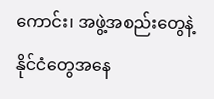ကောင်း၊ အဖွဲ့အစည်းတွေနဲ့နိုင်ငံတွေအနေ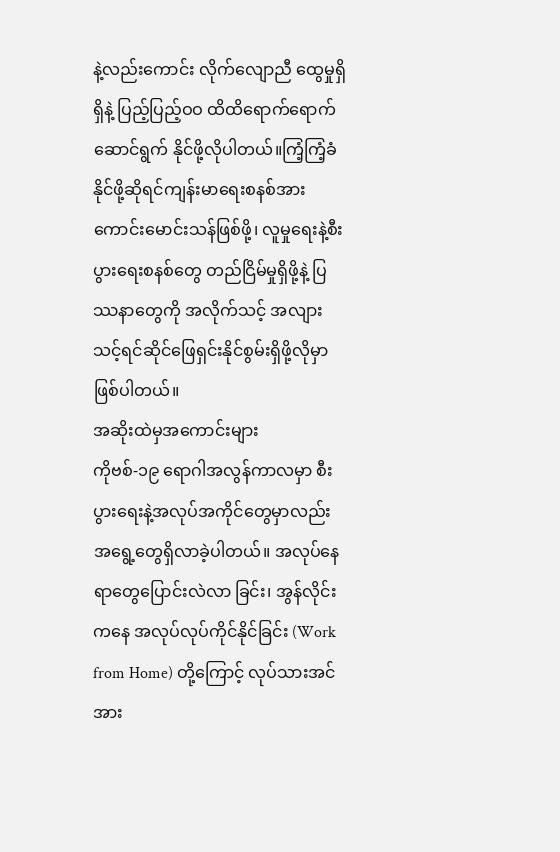နဲ့လည်းကောင်း လိုက်လျောညီ ထွေမှုရှိရှိနဲ့ ပြည့်ပြည့်ဝဝ ထိထိရောက်ရောက်ဆောင်ရွက် နိုင်ဖို့လိုပါတယ်။ကြံ့ကြံ့ခံနိုင်ဖို့ဆိုရင်ကျန်းမာရေးစနစ်အားကောင်းမောင်းသန်ဖြစ်ဖို့၊ လူမှုရေးနဲ့စီးပွားရေးစနစ်တွေ တည်ငြိမ်မှုရှိဖို့နဲ့ ပြဿနာတွေကို အလိုက်သင့် အလျားသင့်ရင်ဆိုင်ဖြေရှင်းနိုင်စွမ်းရှိဖို့လိုမှာဖြစ်ပါတယ်။
အဆိုးထဲမှအကောင်းများ
ကိုဗစ်-၁၉ ရောဂါအလွန်ကာလမှာ စီးပွားရေးနဲ့အလုပ်အကိုင်တွေမှာလည်း အရွေ့တွေရှိလာခဲ့ပါတယ်။ အလုပ်နေရာတွေပြောင်းလဲလာ ခြင်း၊ အွန်လိုင်းကနေ အလုပ်လုပ်ကိုင်နိုင်ခြင်း (Work from Home) တို့ကြောင့် လုပ်သားအင်အား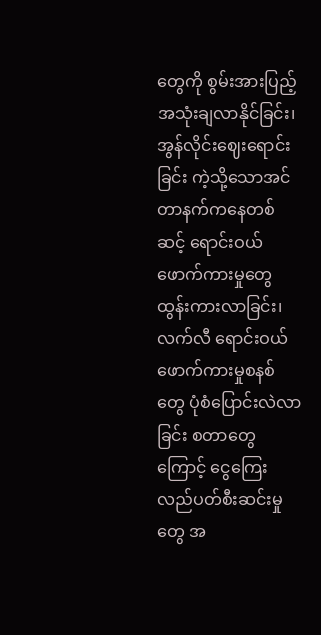တွေကို စွမ်းအားပြည့်အသုံးချလာနိုင်ခြင်း၊ အွန်လိုင်းဈေးရောင်းခြင်း ကဲ့သို့သောအင်တာနက်ကနေတစ်ဆင့် ရောင်းဝယ်ဖောက်ကားမှုတွေ ထွန်းကားလာခြင်း၊ လက်လီ ရောင်းဝယ် ဖောက်ကားမှုစနစ်တွေ ပုံစံပြောင်းလဲလာခြင်း စတာတွေကြောင့် ငွေကြေးလည်ပတ်စီးဆင်းမှုတွေ အ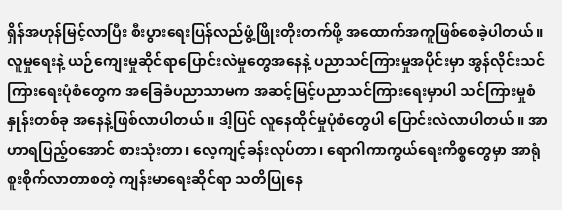ရှိန်အဟုန်မြင့်လာပြီး စီးပွားရေးပြန်လည်ဖွံ့ဖြိုးတိုးတက်ဖို့ အထောက်အကူဖြစ်စေခဲ့ပါတယ်။
လူမှုရေးနဲ့ ယဉ်ကျေးမှုဆိုင်ရာပြောင်းလဲမှုတွေအနေနဲ့ ပညာသင်ကြားမှုအပိုင်းမှာ အွန်လိုင်းသင်ကြားရေးပုံစံတွေက အခြေခံပညာသာမက အဆင့်မြင့်ပညာသင်ကြားရေးမှာပါ သင်ကြားမှုစံနှုန်းတစ်ခု အနေနဲ့ဖြစ်လာပါတယ်။ ဒါ့ပြင် လူနေထိုင်မှုပုံစံတွေပါ ပြောင်းလဲလာပါတယ်။ အာဟာရပြည့်ဝအောင် စားသုံးတာ၊ လေ့ကျင့်ခန်းလုပ်တာ၊ ရောဂါကာကွယ်ရေးကိစ္စတွေမှာ အာရုံစူးစိုက်လာတာစတဲ့ ကျန်းမာရေးဆိုင်ရာ သတိပြုနေ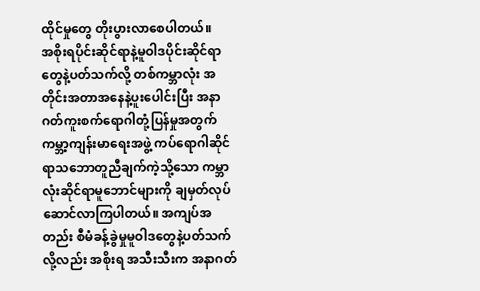ထိုင်မှုတွေ တိုးပွားလာစေပါတယ်။
အစိုးရပိုင်းဆိုင်ရာနဲ့မူဝါဒပိုင်းဆိုင်ရာတွေနဲ့ပတ်သက်လို့ တစ်ကမ္ဘာလုံး အတိုင်းအတာအနေနဲ့ပူးပေါင်းပြီး အနာဂတ်ကူးစက်ရောဂါတုံ့ပြန်မှုအတွက် ကမ္ဘာ့ကျန်းမာရေးအဖွဲ့ ကပ်ရောဂါဆိုင်ရာသဘောတူညီချက်ကဲ့သို့သော ကမ္ဘာလုံးဆိုင်ရာမူဘောင်များကို ချမှတ်လုပ်ဆောင်လာကြပါတယ်။ အကျပ်အတည်း စီမံခန့်ခွဲမှုမူဝါဒတွေနဲ့ပတ်သက်လို့လည်း အစိုးရ အသီးသီးက အနာဂတ်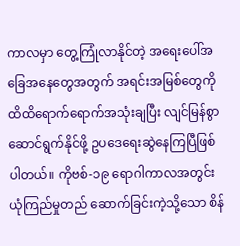ကာလမှာ တွေ့ကြုံလာနိုင်တဲ့ အရေးပေါ်အခြေအနေတွေအတွက် အရင်းအမြစ်တွေကို ထိထိရောက်ရောက်အသုံးချပြီး လျင်မြန်စွာ ဆောင်ရွက်နိုင်ဖို့ ဥပဒေရေးဆွဲနေကြပြီဖြစ်ပါတယ်။ ကိုဗစ်-၁၉ ရောဂါကာလအတွင်း ယုံကြည်မှုတည် ဆောက်ခြင်းကဲ့သို့သော စိန်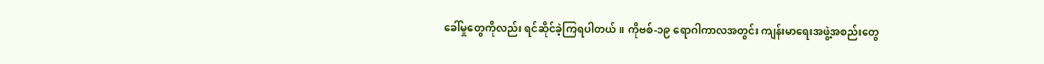ခေါ်မှုတွေကိုလည်း ရင်ဆိုင်ခဲ့ကြရပါတယ်။ ကိုဗစ်-၁၉ ရောဂါကာလအတွင်း ကျန်းမာရေးအဖွဲ့အစည်းတွေ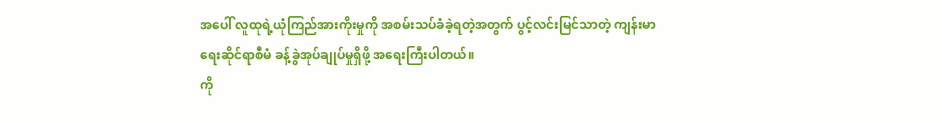အပေါ် လူထုရဲ့ယုံကြည်အားကိုးမှုကို အစမ်းသပ်ခံခဲ့ရတဲ့အတွက် ပွင့်လင်းမြင်သာတဲ့ ကျန်းမာရေးဆိုင်ရာစီမံ ခန့်ခွဲအုပ်ချုပ်မှုရှိဖို့ အရေးကြီးပါတယ်။
ကို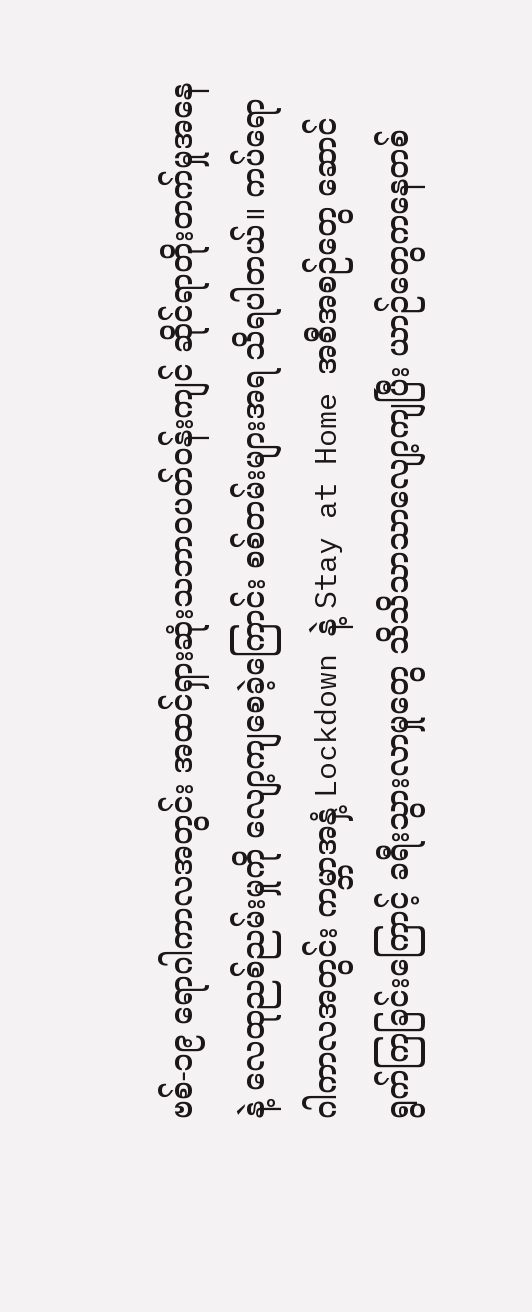ဗစ်-၁၉ ရောဂါကာလအတွင်း အထင်ရှားဆုံးသဘာဝပတ်ဝန်းကျင် ဆိုင်ရာတိုးတက်မှုအနေနဲ့ လေထုညစ်ညမ်းမှုကို လျော့ကျစေခဲ့ကြောင်း စစ်တမ်းများအရ သိရပါတယ်။ ကပ်ရောဂါကာလအတွင်း ကမ္ဘာအနှံ့ Lockdown နဲ့ Stay at Home အစီအစဉ်တွေ ဆောင်ရွက်ကြခြင်းကြောင့် ခရီးသွားလာမှုတွေ သိသိသာသာလျော့ကျပြီး ယာဉ်တွေကနေတစ်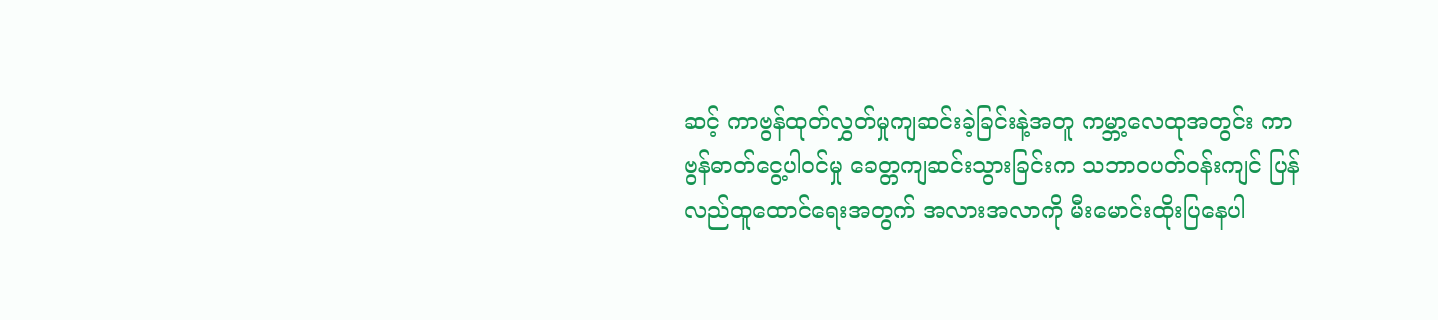ဆင့် ကာဗွန်ထုတ်လွှတ်မှုကျဆင်းခဲ့ခြင်းနဲ့အတူ ကမ္ဘာ့လေထုအတွင်း ကာဗွန်ဓာတ်ငွေ့ပါဝင်မှု ခေတ္တကျဆင်းသွားခြင်းက သဘာဝပတ်ဝန်းကျင် ပြန်လည်ထူထောင်ရေးအတွက် အလားအလာကို မီးမောင်းထိုးပြနေပါ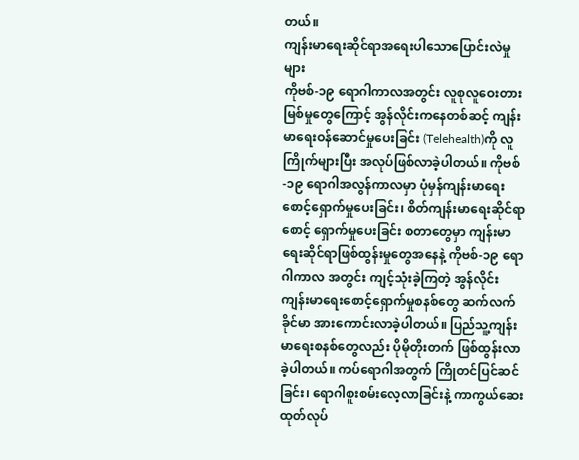တယ်။
ကျန်းမာရေးဆိုင်ရာအရေးပါသောပြောင်းလဲမှုများ
ကိုဗစ်-၁၉ ရောဂါကာလအတွင်း လူစုလူဝေးတားမြစ်မှုတွေကြောင့် အွန်လိုင်းကနေတစ်ဆင့် ကျန်းမာရေးဝန်ဆောင်မှုပေးခြင်း (Telehealth)ကို လူကြိုက်များပြီး အလုပ်ဖြစ်လာခဲ့ပါတယ်။ ကိုဗစ်-၁၉ ရောဂါအလွန်ကာလမှာ ပုံမှန်ကျန်းမာရေးစောင့်ရှောက်မှုပေးခြင်း၊ စိတ်ကျန်းမာရေးဆိုင်ရာစောင့် ရှောက်မှုပေးခြင်း စတာတွေမှာ ကျန်းမာရေးဆိုင်ရာဖြစ်ထွန်းမှုတွေအနေနဲ့ ကိုဗစ်-၁၉ ရောဂါကာလ အတွင်း ကျင့်သုံးခဲ့ကြတဲ့ အွန်လိုင်းကျန်းမာရေးစောင့်ရှောက်မှုစနစ်တွေ ဆက်လက်ခိုင်မာ အားကောင်းလာခဲ့ပါတယ်။ ပြည်သူ့ကျန်းမာရေးစနစ်တွေလည်း ပိုမိုတိုးတက် ဖြစ်ထွန်းလာခဲ့ပါတယ်။ ကပ်ရောဂါအတွက် ကြိုတင်ပြင်ဆင်ခြင်း၊ ရောဂါစူးစမ်းလေ့လာခြင်းနဲ့ ကာကွယ်ဆေးထုတ်လုပ်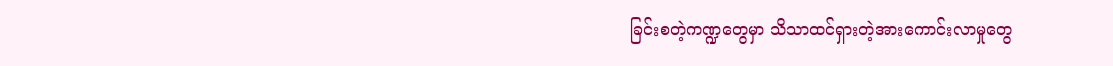ခြင်းစတဲ့ကဏ္ဍတွေမှာ သိသာထင်ရှားတဲ့အားကောင်းလာမှုတွေ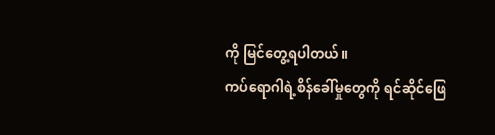ကို မြင်တွေ့ရပါတယ်။
ကပ်ရောဂါရဲ့စိန်ခေါ်မှုတွေကို ရင်ဆိုင်ဖြေ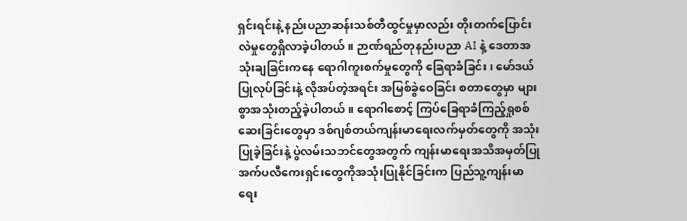ရှင်းရင်းနဲ့ နည်းပညာဆန်းသစ်တီထွင်မှုမှာလည်း တိုးတက်ပြောင်းလဲမှုတွေရှိလာခဲ့ပါတယ်။ ဉာဏ်ရည်တုနည်းပညာ AI နဲ့ ဒေတာအသုံးချခြင်းကနေ ရောဂါကူးစက်မှုတွေကို ခြေရာခံခြင်း၊ မော်ဒယ်ပြုလုပ်ခြင်းနဲ့ လိုအပ်တဲ့အရင်း အမြစ်ခွဲဝေခြင်း စတာတွေမှာ များစွာအသုံးတည့်ခဲ့ပါတယ်။ ရောဂါစောင့် ကြပ်ခြေရာခံကြည့်ရှုစစ်ဆေးခြင်းတွေမှာ ဒစ်ဂျစ်တယ်ကျန်းမာရေးလက်မှတ်တွေကို အသုံးပြုခဲ့ခြင်းနဲ့ ပွဲလမ်းသဘင်တွေအတွက် ကျန်းမာရေးအသိအမှတ်ပြု အက်ပလီကေးရှင်းတွေကိုအသုံးပြုနိုင်ခြင်းက ပြည်သူ့ကျန်းမာရေး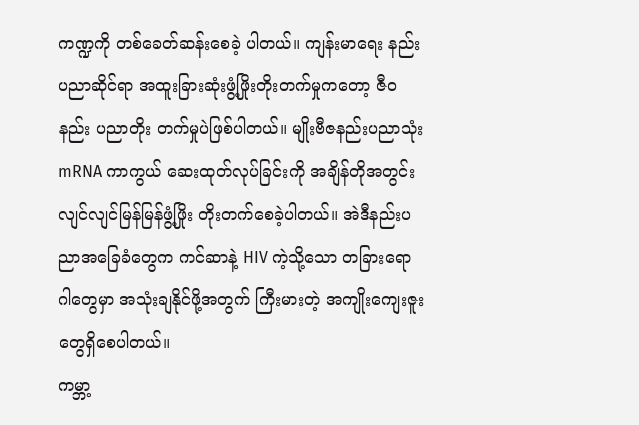ကဏ္ဍကို တစ်ခေတ်ဆန်းစေခဲ့ ပါတယ်။ ကျန်းမာရေး နည်းပညာဆိုင်ရာ အထူးခြားဆုံးဖွံ့ဖြိုးတိုးတက်မှုကတော့ ဇီဝနည်း ပညာတိုး တက်မှုပဲဖြစ်ပါတယ်။ မျိုးဗီဇနည်းပညာသုံး mRNA ကာကွယ် ဆေးထုတ်လုပ်ခြင်းကို အချိန်တိုအတွင်း လျင်လျင်မြန်မြန်ဖွံ့ဖြိုး တိုးတက်စေခဲ့ပါတယ်။ အဲဒီနည်းပညာအခြေခံတွေက ကင်ဆာနဲ့ HIV ကဲ့သို့သော တခြားရောဂါတွေမှာ အသုံးချနိုင်ဖို့အတွက် ကြီးမားတဲ့ အကျိုးကျေးဇူး တွေရှိစေပါတယ်။
ကမ္ဘာ့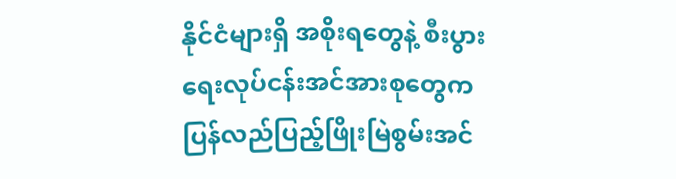နိုင်ငံများရှိ အစိုးရတွေနဲ့ စီးပွားရေးလုပ်ငန်းအင်အားစုတွေက ပြန်လည်ပြည့်ဖြိုးမြဲစွမ်းအင်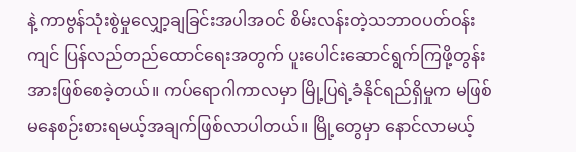နဲ့ ကာဗွန်သုံးစွဲမှုလျှော့ချခြင်းအပါအဝင် စိမ်းလန်းတဲ့သဘာဝပတ်ဝန်းကျင် ပြန်လည်တည်ထောင်ရေးအတွက် ပူးပေါင်းဆောင်ရွက်ကြဖို့တွန်းအားဖြစ်စေခဲ့တယ်။ ကပ်ရောဂါကာလမှာ မြို့ပြရဲ့ခံနိုင်ရည်ရှိမှုက မဖြစ်မနေစဉ်းစားရမယ့်အချက်ဖြစ်လာပါတယ်။ မြို့တွေမှာ နောင်လာမယ့်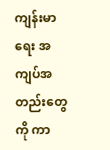ကျန်းမာရေး အကျပ်အတည်းတွေကို ကာ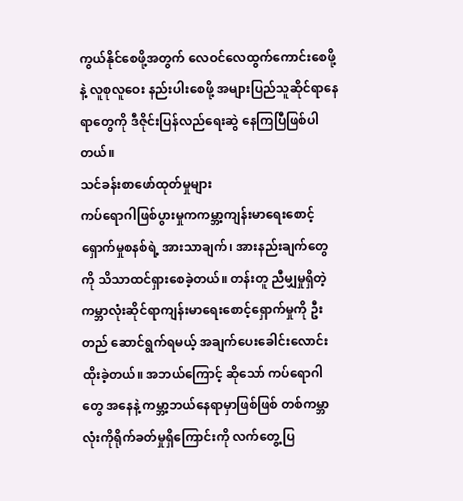ကွယ်နိုင်စေဖို့အတွက် လေဝင်လေထွက်ကောင်းစေဖို့နဲ့ လူစုလူဝေး နည်းပါးစေဖို့ အများပြည်သူဆိုင်ရာနေရာတွေကို ဒီဇိုင်းပြန်လည်ရေးဆွဲ နေကြပြီဖြစ်ပါတယ်။
သင်ခန်းစာဖော်ထုတ်မှုများ
ကပ်ရောဂါဖြစ်ပွားမှုကကမ္ဘာ့ကျန်းမာရေးစောင့်ရှောက်မှုစနစ်ရဲ့ အားသာချက်၊ အားနည်းချက်တွေကို သိသာထင်ရှားစေခဲ့တယ်။ တန်းတူ ညီမျှမှုရှိတဲ့ ကမ္ဘာလုံးဆိုင်ရာကျန်းမာရေးစောင့်ရှောက်မှုကို ဦးတည် ဆောင်ရွက်ရမယ့် အချက်ပေးခေါင်းလောင်းထိုးခဲ့တယ်။ အဘယ်ကြောင့် ဆိုသော် ကပ်ရောဂါတွေ အနေနဲ့ ကမ္ဘာ့ဘယ်နေရာမှာဖြစ်ဖြစ် တစ်ကမ္ဘာ လုံးကိုရိုက်ခတ်မှုရှိကြောင်းကို လက်တွေ့ပြ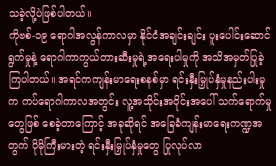သခဲ့လို့ပဲဖြစ်ပါတယ်။
ကိုဗစ်-၁၉ ရောဂါအလွန်ကာလမှာ နိုင်ငံအချင်းချင်း ပူးပေါင်းဆောင်ရွက်မှုနဲ့ ရောဂါကာကွယ်တားဆီးမှုရဲ့အရေးပါမှုကို အသိအမှတ်ပြုခဲ့ကြပါတယ်။ အရင်ကကျန်းမာရေးစနစ်မှာ ရင်းနှီးမြှုပ်နှံမှုနည်းပါးမှုက ကပ်ရောဂါကာလအတွင်း လူ့အသိုင်းအဝိုင်းအပေါ် သက်ရောက်မှုတွေဖြစ် စေခဲ့တာကြောင့် အခုဆိုရင် အခြေခံကျန်းမာရေးကဏ္ဍအတွက် ပိုမိုကြီးမားတဲ့ ရင်းနှီးမြှုပ်နှံမှုတွေ ပြုလုပ်လာ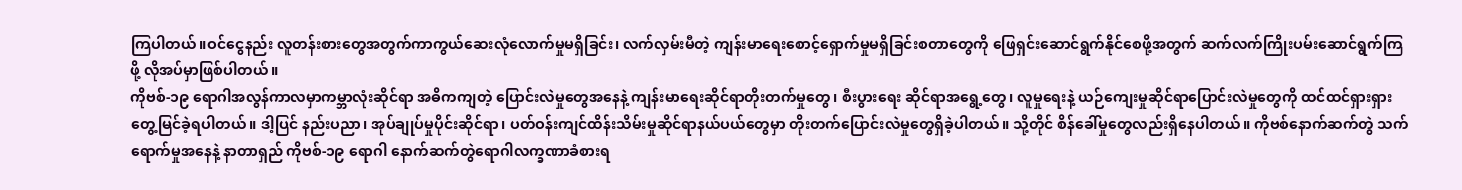ကြပါတယ်။ဝင်ငွေနည်း လူတန်းစားတွေအတွက်ကာကွယ်ဆေးလုံလောက်မှုမရှိခြင်း၊ လက်လှမ်းမီတဲ့ ကျန်းမာရေးစောင့်ရှောက်မှုမရှိခြင်းစတာတွေကို ဖြေရှင်းဆောင်ရွက်နိုင်စေဖို့အတွက် ဆက်လက်ကြိုးပမ်းဆောင်ရွက်ကြဖို့ လိုအပ်မှာဖြစ်ပါတယ်။
ကိုဗစ်-၁၉ ရောဂါအလွန်ကာလမှာကမ္ဘာလုံးဆိုင်ရာ အဓိကကျတဲ့ ပြောင်းလဲမှုတွေအနေနဲ့ ကျန်းမာရေးဆိုင်ရာတိုးတက်မှုတွေ၊ စီးပွားရေး ဆိုင်ရာအရွေ့တွေ၊ လူမှုရေးနဲ့ ယဉ်ကျေးမှုဆိုင်ရာပြောင်းလဲမှုတွေကို ထင်ထင်ရှားရှားတွေ့မြင်ခဲ့ရပါတယ်။ ဒါ့ပြင် နည်းပညာ၊ အုပ်ချုပ်မှုပိုင်းဆိုင်ရာ၊ ပတ်ဝန်းကျင်ထိန်းသိမ်းမှုဆိုင်ရာနယ်ပယ်တွေမှာ တိုးတက်ပြောင်းလဲမှုတွေရှိခဲ့ပါတယ်။ သို့တိုင် စိန်ခေါ်မှုတွေလည်းရှိနေပါတယ်။ ကိုဗစ်နောက်ဆက်တွဲ သက်ရောက်မှုအနေနဲ့ နာတာရှည် ကိုဗစ်-၁၉ ရောဂါ နောက်ဆက်တွဲရောဂါလက္ခဏာခံစားရ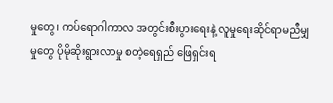မှုတွေ၊ ကပ်ရောဂါကာလ အတွင်းစီးပွားရေးနဲ့ လူမှုရေးဆိုင်ရာမညီမျှမှုတွေ ပိုမိုဆိုးရွားလာမှု စတဲ့ရေရှည် ဖြေရှင်းရ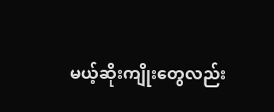မယ့်ဆိုးကျိုးတွေလည်း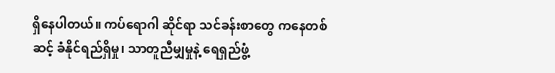ရှိနေပါတယ်။ ကပ်ရောဂါ ဆိုင်ရာ သင်ခန်းစာတွေ ကနေတစ်ဆင့် ခံနိုင်ရည်ရှိမှု၊ သာတူညီမျှမှုနဲ့ ရေရှည်ဖွံ့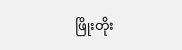ဖြိုးတိုး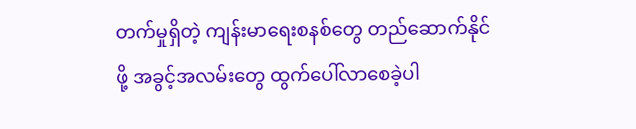တက်မှုရှိတဲ့ ကျန်းမာရေးစနစ်တွေ တည်ဆောက်နိုင်ဖို့ အခွင့်အလမ်းတွေ ထွက်ပေါ်လာစေခဲ့ပါ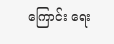ကြောင်း ရေး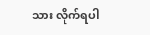သား လိုက်ရပါ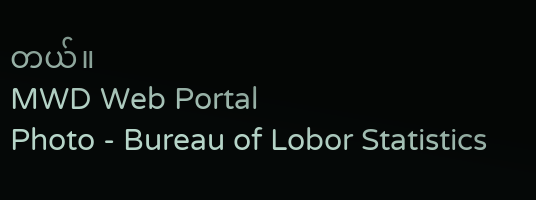တယ်။
MWD Web Portal
Photo - Bureau of Lobor Statistics